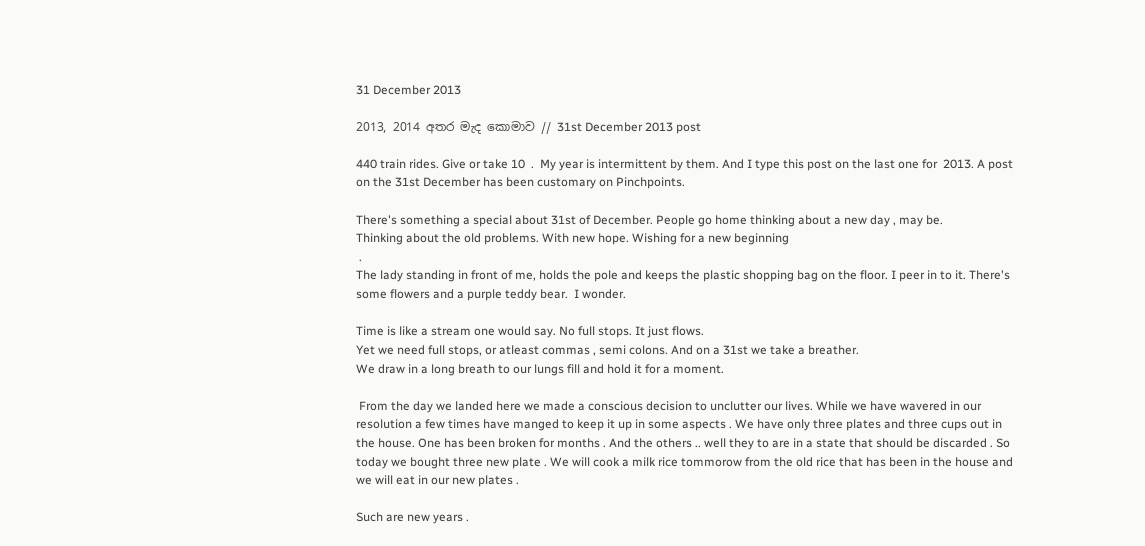31 December 2013

2013, 2014 අතර මැද කොමාව // 31st December 2013 post

440 train rides. Give or take 10  .  My year is intermittent by them. And I type this post on the last one for  2013. A post on the 31st December has been customary on Pinchpoints.

There's something a special about 31st of December. People go home thinking about a new day , may be.
Thinking about the old problems. With new hope. Wishing for a new beginning
 .
The lady standing in front of me, holds the pole and keeps the plastic shopping bag on the floor. I peer in to it. There's some flowers and a purple teddy bear.  I wonder.

Time is like a stream one would say. No full stops. It just flows.
Yet we need full stops, or atleast commas , semi colons. And on a 31st we take a breather.
We draw in a long breath to our lungs fill and hold it for a moment.

 From the day we landed here we made a conscious decision to unclutter our lives. While we have wavered in our resolution a few times have manged to keep it up in some aspects . We have only three plates and three cups out in the house. One has been broken for months . And the others .. well they to are in a state that should be discarded . So today we bought three new plate . We will cook a milk rice tommorow from the old rice that has been in the house and we will eat in our new plates .

Such are new years .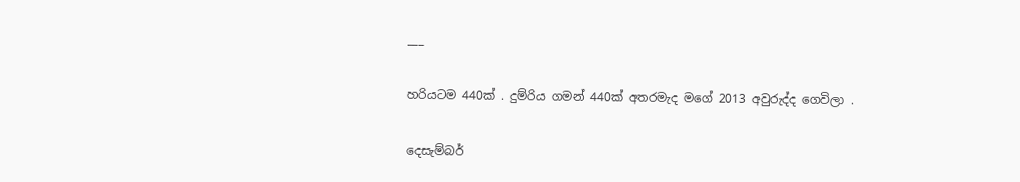___

හරියටම 440ක් . දුම්රිය ගමන් 440ක් අතරමැද මගේ 2013 අවුරුද්ද ගෙවිලා .

දෙසැම්බර්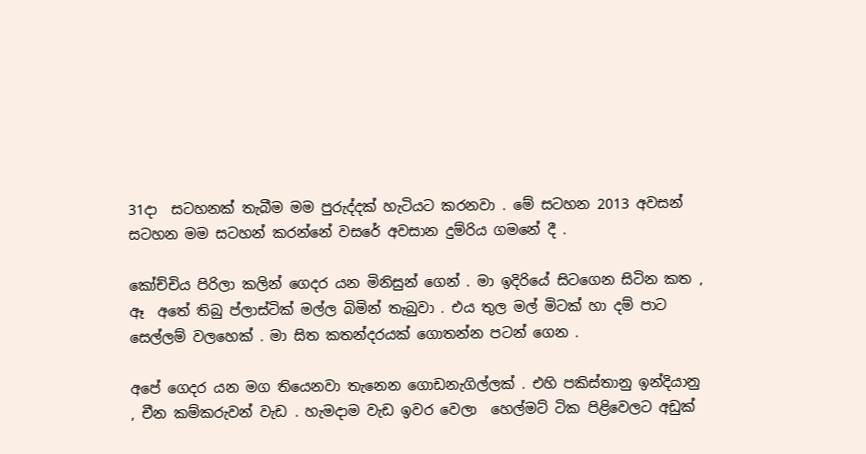31දා  සටහනක් තැබීම මම පුරුද්දක් හැටියට කරනවා . මේ සටහන 2013 අවසන් සටහන මම සටහන් කරන්නේ වසරේ අවසාන දුම්රිය ගමනේ දී .

කෝච්චිය පිරිලා කලින් ගෙදර යන මිනිසුන් ගෙන් . මා ඉදිරියේ සිටගෙන සිටින කත , ඈ  අතේ තිබු ප්ලාස්ටික් මල්ල බිමින් තැබුවා . එය තුල මල් මිටක් හා දම් පාට සෙල්ලම් වලහෙක් . මා සිත කතන්දරයක් ගොතන්න පටන් ගෙන .

අපේ ගෙදර යන මග තියෙනවා තැනෙන ගොඩනැගිල්ලක් . එහි පකිස්තානු ඉන්දියානු , චීන කම්කරුවන් වැඩ . හැමදාම වැඩ ඉවර වෙලා  හෙල්මට් ටික පිළිවෙලට අඩුක්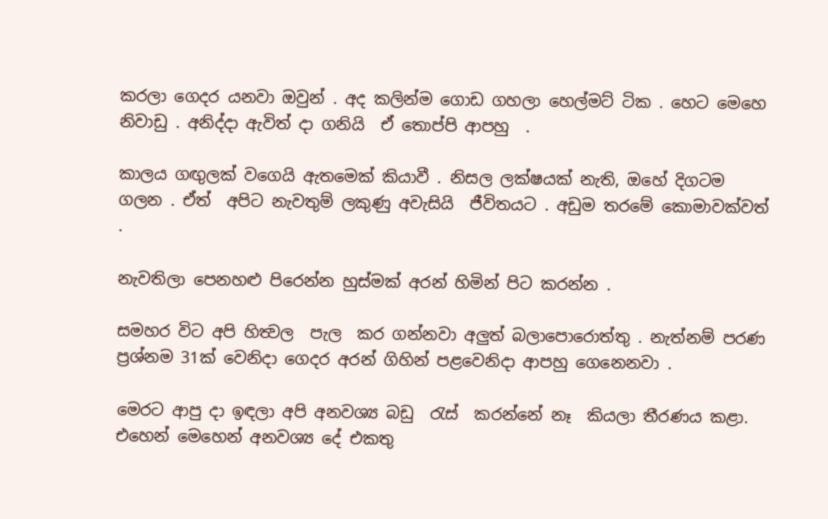කරලා ගෙදර යනවා ඔවුන් . අද කලින්ම ගොඩ ගහලා හෙල්මට් ටික . හෙට මෙහෙ නිවාඩු . අනිද්දා ඇවිත් දා ගනියි  ඒ තොප්පි ආපහු  .

කාලය ගඟුලක් වගෙයි ඇතමෙක් කියාවී . නිසල ලක්ෂයක් නැති, ඔහේ දිගටම ගලන . ඒත්  අපිට නැවතුම් ලකුණු අවැසියි  ජීවිතයට . අඩුම තරමේ කොමාවක්වත් .

නැවතිලා පෙනහළු පිරෙන්න හුස්මක් අරන් හිමින් පිට කරන්න .

සමහර විට අපි හිත්‍වල  පැල  කර ගන්නවා අලුත් බලාපොරොත්තු . නැත්නම් පරණ ප්‍රශ්නම 31ක් වෙනිදා ගෙදර අරන් ගිහින් පළවෙනිදා ආපහු ගෙනෙනවා .

මෙරට ආපු දා ඉඳලා අපි අනවශ්‍ය බඩු  රැස්  කරන්නේ නෑ  කියලා තීරණය කළා.  එහෙන් මෙහෙන් අනවශ්‍ය දේ එකතු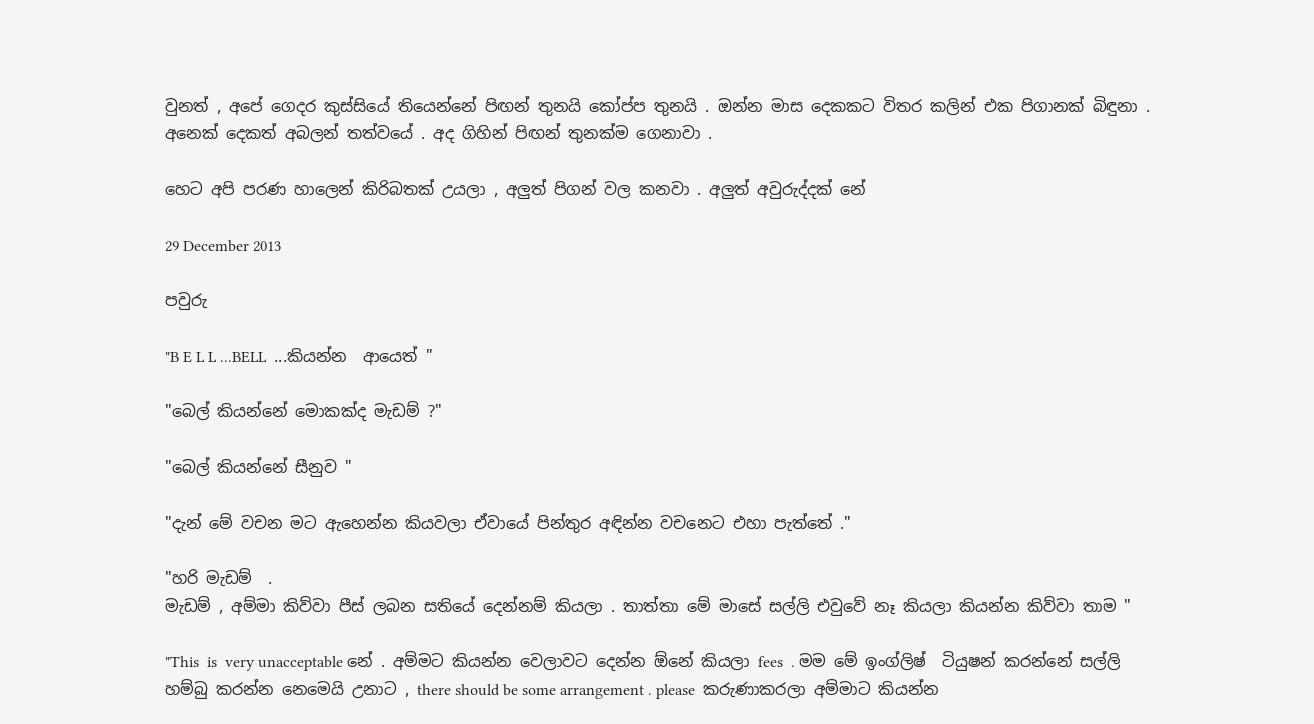වුනත් , අපේ ගෙදර කුස්සියේ තියෙන්නේ පිඟන් තුනයි කෝප්ප තුනයි . ඔන්න මාස දෙකකට විතර කලින් එක පිගානක් බිඳුනා . අනෙක් දෙකත් අබලන් තත්වයේ . අද ගිහින් පිඟන් තුනක්ම ගෙනාවා .

හෙට අපි පරණ හාලෙන් කිරිබතක් උයලා , අලුත් පිගන් වල කනවා . අලුත් අවුරුද්දක් නේ

29 December 2013

පවුරු

"B E L L ...BELL  ...කියන්න  ආයෙත් "

"බෙල් කියන්නේ මොකක්ද මැඩම් ?"

"බෙල් කියන්නේ සීනුව "

"දැන් මේ වචන මට ඇහෙන්න කියවලා ඒවායේ පින්තුර අඳින්න වචනෙට එහා පැත්තේ ."

"හරි මැඩම්  .
මැඩම් , අම්මා කිව්වා පීස් ලබන සතියේ දෙන්නම් කියලා . තාත්තා මේ මාසේ සල්ලි එවුවේ නෑ කියලා කියන්න කිව්වා තාම "

"This  is  very unacceptable නේ . අම්මට කියන්න වෙලාවට දෙන්න ඕනේ කියලා fees  . මම මේ ඉංග්ලිෂ්  ටියුෂන් කරන්නේ සල්ලි හම්බු කරන්න නෙමෙයි උනාට , there should be some arrangement . please  කරුණාකරලා අම්මාට කියන්න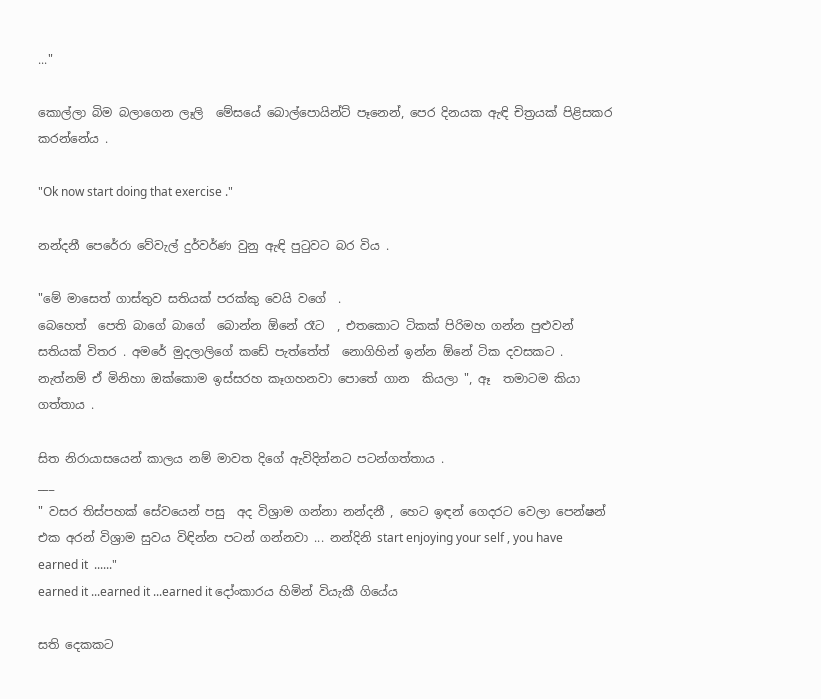..."

කොල්ලා බිම බලාගෙන ලෑලි  මේසයේ බොල්පොයින්ට් පෑනෙන්, පෙර දිනයක ඇඳි චිත්‍රයක් පිළිසකර කරන්නේය .

"Ok now start doing that exercise ."

නන්දනී පෙරේරා වේවැල් දුර්වර්ණ වුනු ඇඳි පුටුවට බර විය .

"මේ මාසෙත් ගාස්තුව සතියක් පරක්කු වෙයි වගේ  .
බෙහෙත්  පෙති බාගේ බාගේ  බොන්න ඕනේ රෑට  , එතකොට ටිකක් පිරිමහ ගන්න පුළුවන් සතියක් විතර . අමරේ මුදලාලිගේ කඩේ පැත්තේත්  නොගිහින් ඉන්න ඕනේ ටික දවසකට . නැත්නම් ඒ මිනිහා ඔක්කොම ඉස්සරහ කෑගහනවා පොතේ ගාන  කියලා ", ඈ  තමාටම කියා ගත්තාය .

සිත නිරායාසයෙන් කාලය නම් මාවත දිගේ ඇවිදින්නට පටන්ගත්තාය .
___
" වසර තිස්පහක් සේවයෙන් පසු  අද විශ්‍රාම ගන්නා නන්දනී , හෙට ඉඳන් ගෙදරට වෙලා පෙන්ෂන් එක අරන් විශ්‍රාම සුවය විඳින්න පටන් ගන්නවා ... නන්දිනි start enjoying your self , you have earned it  ......"
earned it ...earned it ...earned it දෝංකාරය හිමින් වියැකී ගියේය

සති දෙකකට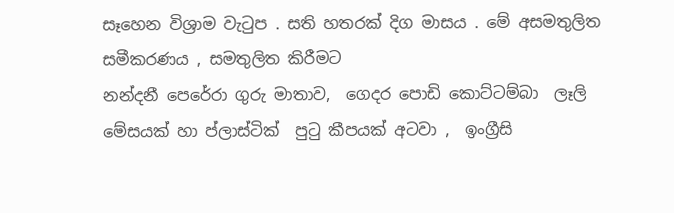සෑහෙන විශ්‍රාම වැටුප . සති හතරක් දිග මාසය . මේ අසමතුලිත සමීකරණය , සමතුලිත කිරීමට
නන්දනී පෙරේරා ගුරු මාතාව,  ගෙදර පොඩි කොට්ටම්බා  ලෑලි මේසයක් හා ප්ලාස්ටික්  පුටු කීපයක් අටවා ,  ඉංග්‍රීසි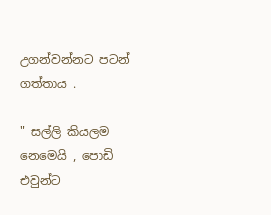උගන්වන්නට පටන් ගත්තාය .

" සල්ලි කියලම නෙමෙයි , පොඩි  එවුන්ට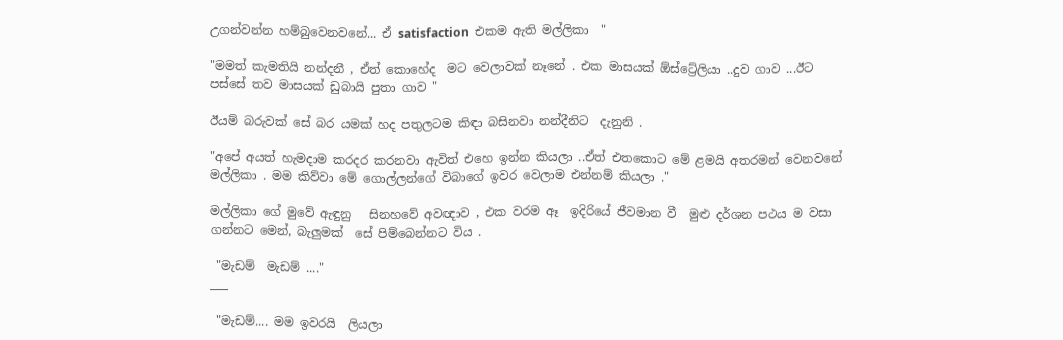උගන්වන්න හම්බුවෙනවනේ... ඒ satisfaction  එකම ඇති මල්ලිකා  "

"මමත් කැමතියි නන්දනී , ඒත් කොහේද  මට වෙලාවක් නෑනේ . එක මාසයක් ඕස්ට්‍රේලියා ..දුව ගාව ...ඊට පස්සේ තව මාසයක් ඩුබායි පුතා ගාව "

ඊයම් බරුවක් සේ බර යමක් හද පතුලටම කිඳා බසිනවා නන්දීනිට  දැනුනි .

"අපේ අයත් හැමදාම කරදර කරනවා ඇවිත් එහෙ ඉන්න කියලා ..ඒත් එතකොට මේ ළමයි අතරමන් වෙනවනේ මල්ලිකා . මම කිව්වා මේ ගොල්ලන්ගේ විබාගේ ඉවර වෙලාම එන්නම් කියලා ."

මල්ලිකා ගේ මුවේ ඇඳුනු   සිනහවේ අවඥාව , එක වරම ඈ  ඉදිරියේ ජීවමාන වී  මුළු දර්ශන පථය ම වසා ගන්නට මෙන්, බැලුමක්  සේ පිම්බෙන්නට විය .

 "මැඩම්  මැඩම් ...."
___

 "මැඩම්.... මම ඉවරයි  ලියලා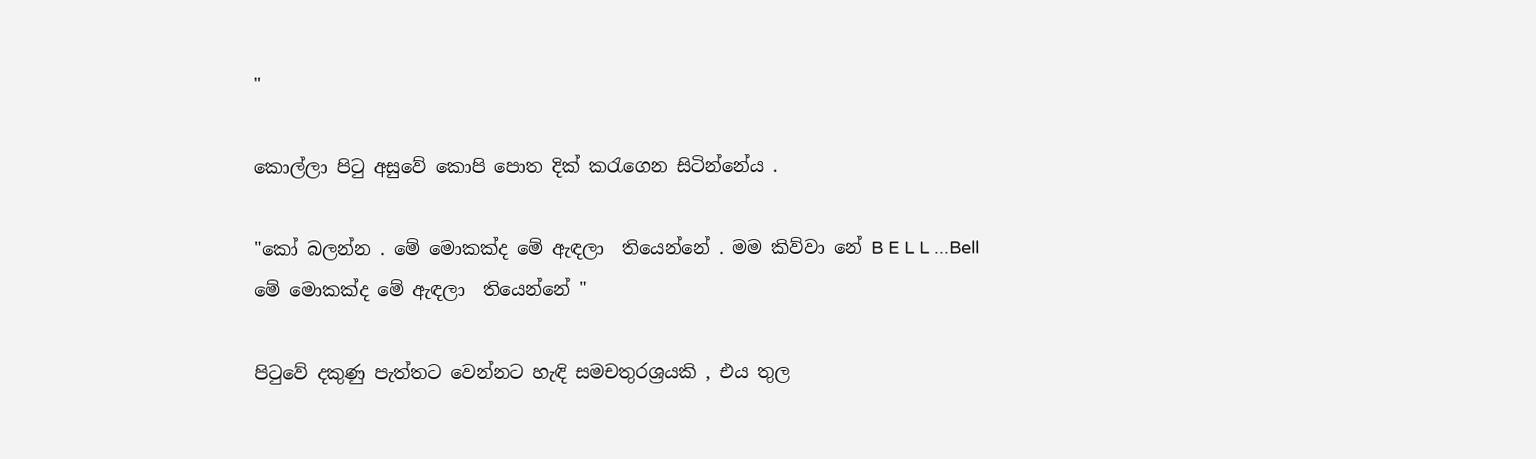"

කොල්ලා පිටු අසුවේ කොපි පොත දික් කරැගෙන සිටින්නේය .

"කෝ බලන්න . මේ මොකක්ද මේ ඇඳලා  තියෙන්නේ . මම කිව්වා නේ B E L L ...Bell
මේ මොකක්ද මේ ඇඳලා  තියෙන්නේ "

පිටුවේ දකුණු පැත්තට වෙන්නට හැඳි සමචතුරශ්‍රයකි , එය තුල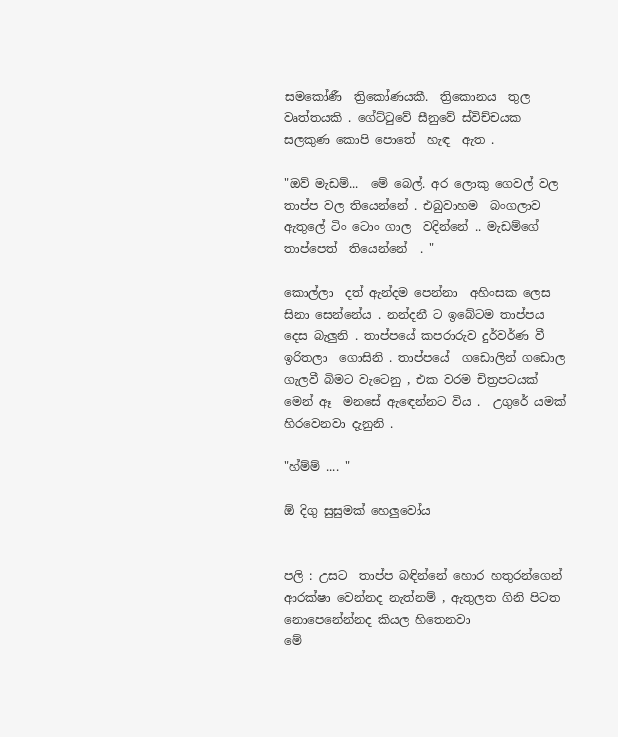සමකෝණී  ත්‍රිකෝණයකී.  ත්‍රිකොනය  තුල වෘත්තයකි . ගේට්ටුවේ සීනුවේ ස්විච්චයක සලකුණ කොපි පොතේ  හැඳ  ඇත .

"ඔව් මැඩම්...  මේ බෙල්. අර ලොකු ගෙවල් වල තාප්ප වල තියෙන්නේ . එබුවාහම  බංගලාව ඇතුලේ ටිං ටොං ගාල  වදින්නේ .. මැඩම්ගේ තාප්පෙත්  තියෙන්නේ  . "

කොල්ලා  දත් ඇන්දම පෙන්නා  අහිංසක ලෙස සිනා සෙන්නේය . නන්දනී ට ඉබේටම තාප්පය දෙස බැලුනි . තාප්පයේ කපරාරුව දුර්වර්ණ වී ඉරිතලා  ගොසිනි . තාප්පයේ  ගඩොලින් ගඩොල ගැලවී බිමට වැටෙනු , එක වරම චිත්‍රපටයක් මෙන් ඈ  මනසේ ඇඳෙන්නට විය .  උගුරේ යමක් හිරවෙනවා දැනුනි .

"හ්ම්ම් .... "

ඕ දිගු සුසුමක් හෙලුවෝය


පලි : උසට  තාප්ප බඳින්නේ හොර හතුරන්ගෙන් ආරක්ෂා වෙන්නද නැත්නම් , ඇතුලත ගිනි පිටත නොපෙනේන්නද කියල හිතෙනවා
මේ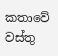කතාවේ වස්තු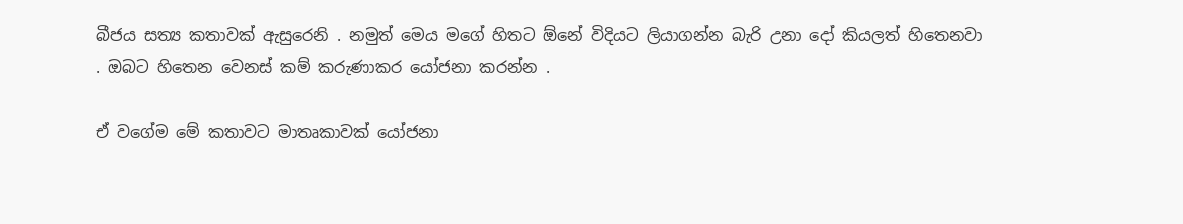බීජය සත්‍ය කතාවක් ඇසුරෙනි . නමුත් මෙය මගේ හිතට ඕනේ විදියට ලියාගන්න බැරි උනා දෝ කියලත් හිතෙනවා . ඔබට හිතෙන වෙනස් කම් කරුණාකර යෝජනා කරන්න .

ඒ වගේම මේ කතාවට මාතෘකාවක් යෝජනා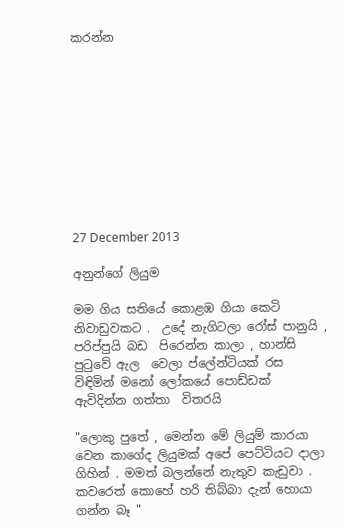කරන්න










27 December 2013

අනුන්ගේ ලියුම

මම ගිය සතියේ කොළඹ ගියා කෙටි නිවාඩුවකට .  උදේ නැගිටලා රෝස් පානුයි , පරිප්පුයි බඩ  පිරෙන්න කාලා , හාන්සි පුටුවේ ඇල  වෙලා ප්ලේන්ටියක් රස විඳිමින් මනෝ ලෝකයේ පොඩ්ඩක් ඇවිදින්න ගත්තා  විතරයි

"ලොකු පුතේ , මෙන්න මේ ලියුම් කාරයා වෙන කාගේද ලියුමක් අපේ පෙට්ටියට දාලා ගිහින් . මමත් බලන්නේ නැතුව කැඩුවා . කවරෙත් කොහේ හරි තිබ්බා දැන් හොයා ගන්න බෑ "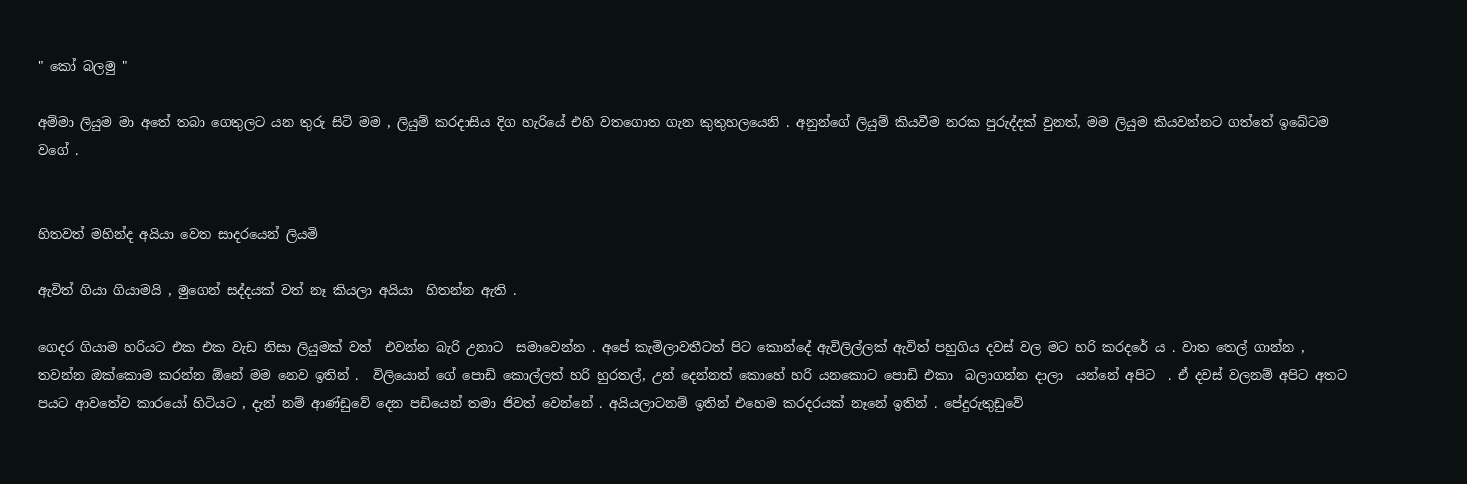" කෝ බලමු "

අම්මා ලියුම මා අතේ තබා ගෙතුලට යන තුරු සිටි මම , ලියුම් කරදාසිය දිග හැරියේ එහි වතගොත ගැන කුතුහලයෙනි . අනුන්ගේ ලියුම් කියවීම නරක පුරුද්දක් වුනත්, මම ලියුම කියවන්නට ගත්තේ ඉබේටම වගේ .


හිතවත් මහින්ද අයියා වෙත සාදරයෙන් ලියමි

ඇවිත් ගියා ගියාමයි , මුගෙන් සද්දයක් වත් නෑ කියලා අයියා  හිතන්න ඇති .

ගෙදර ගියාම හරියට එක එක වැඩ නිසා ලියුමක් වත්  එවන්න බැරි උනාට  සමාවෙන්න . අපේ කැමිලාවතීටත් පිට කොන්දේ ඇවිලිල්ලක් ඇවිත් පහුගිය දවස් වල මට හරි කරදරේ ය . වාත තෙල් ගාන්න , තවන්න ඔක්කොම කරන්න ඕනේ මම නෙව ඉතින් .  විලියොන් ගේ පොඩි කොල්ලත් හරි හුරතල්, උන් දෙන්නත් කොහේ හරි යනකොට පොඩි එකා  බලාගන්න දාලා  යන්නේ අපිට  . ඒ දවස් වලනම් අපිට අතට පයට ආවතේව කාරයෝ හිටියට , දැන් නම් ආණ්ඩුවේ දෙන පඩියෙන් තමා ජිවත් වෙන්නේ . අයියලාටනම් ඉතින් එහෙම කරදරයක් නෑනේ ඉතින් . පේදුරුතුඩුවේ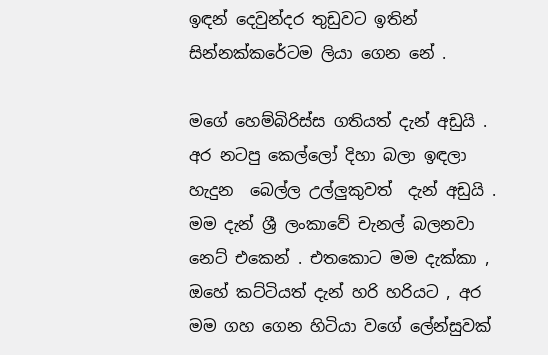ඉඳන් දෙවුන්දර තුඩුවට ඉතින් සින්නක්කරේටම ලියා ගෙන නේ .

මගේ හෙම්බිරිස්ස ගතියත් දැන් අඩුයි . අර නටපු කෙල්ලෝ දිහා බලා ඉඳලා හැදුන  බෙල්ල උල්ලුකුවත්  දැන් අඩුයි . මම දැන් ශ්‍රී ලංකාවේ චැනල් බලනවා නෙට් එකෙන් . එතකොට මම දැක්කා , ඔහේ කට්ටියත් දැන් හරි හරියට , අර මම ගහ ගෙන හිටියා වගේ ලේන්සුවක්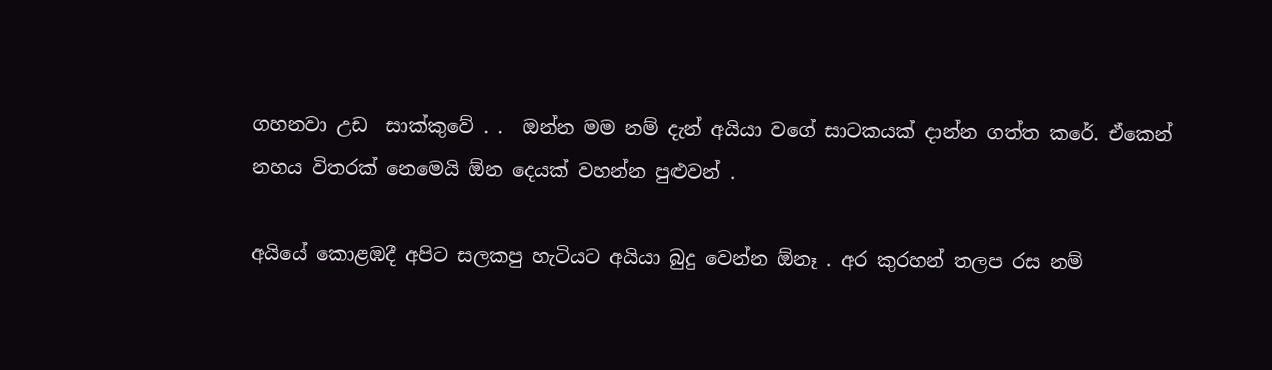ගහනවා උඩ  සාක්කුවේ . .  ඔන්න මම නම් දැන් අයියා වගේ සාටකයක් දාන්න ගත්ත කරේ. ඒකෙන්  නහය විතරක් නෙමෙයි ඕන දෙයක් වහන්න පුළුවන් .

අයියේ කොළඹදී අපිට සලකපු හැටියට අයියා බුදු වෙන්න ඕනෑ . අර කුරහන් තලප රස නම්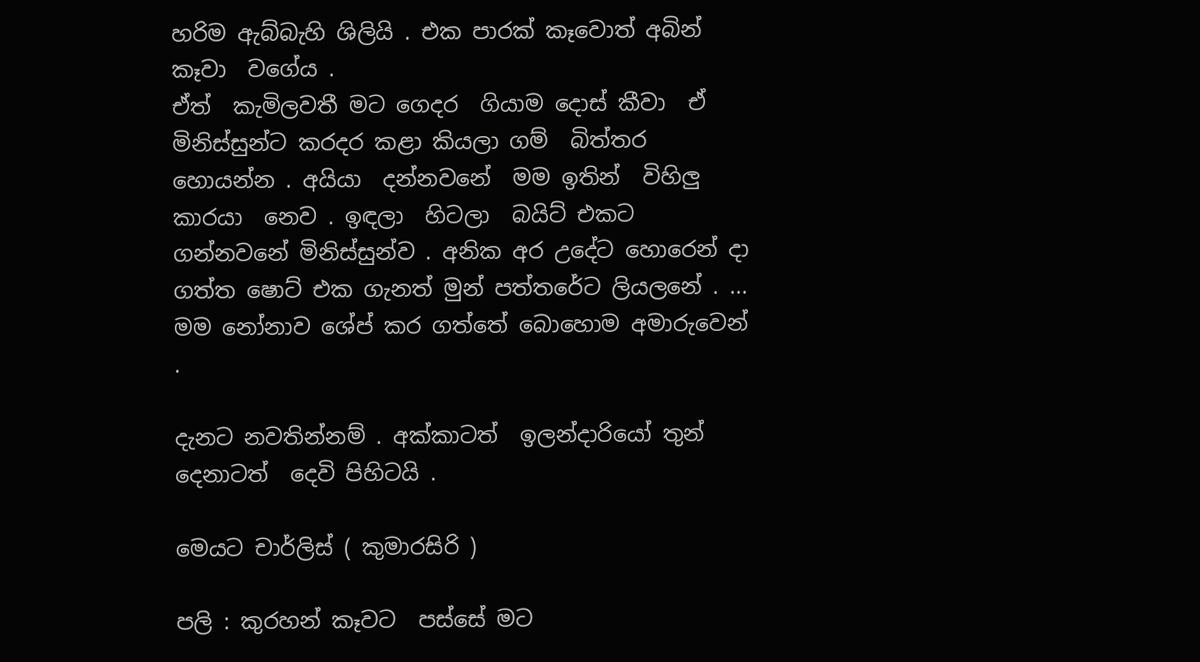හරිම ඇබ්බැහි ශිලියි . එක පාරක් කෑවොත් අබින් කෑවා  වගේය .
ඒත්  කැමිලවතී මට ගෙද‍ර  ගියාම දොස් කීවා  ඒ මිනිස්සුන්ට කරදර කළා කියලා ගම්  බිත්තර හොයන්න . අයියා  දන්නවනේ  මම ඉතින්  විහිලු කාරයා  නෙව . ඉඳලා  හිටලා  බයිට් එකට ගන්නවනේ මිනිස්සුන්ව . අනික අර උදේට හොරෙන් දා ගත්ත ෂොට් එක ගැනත් මුන් පත්තරේට ලියලනේ . ... මම නෝනාව ශේප් කර ගත්තේ බොහොම අමාරුවෙන් .

දැනට නවතින්නම් . අක්කාටත්  ඉලන්දාරියෝ තුන් දෙනාටත්  දෙවි පිහිටයි .

මෙයට චාර්ලිස් ( කුමාරසිරි )

පලි : කුරහන් කෑවට  පස්සේ මට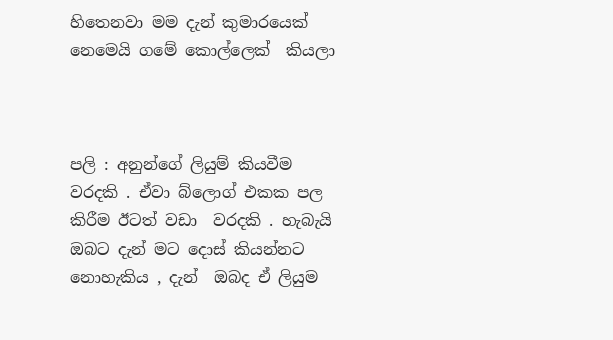හිතෙනවා මම දැන් කුමාරයෙක්  නෙමෙයි ගමේ කොල්ලෙක්  කියලා



පලි : අනුන්ගේ ලියුම් කියවීම වරදකි . ඒවා බ්ලොග් එකක පල කිරීම ඊටත් වඩා  වරදකි . හැබැයි ඔබට දැන් මට දොස් කියන්නට නොහැකිය , දැන්  ඔබද ඒ ලියුම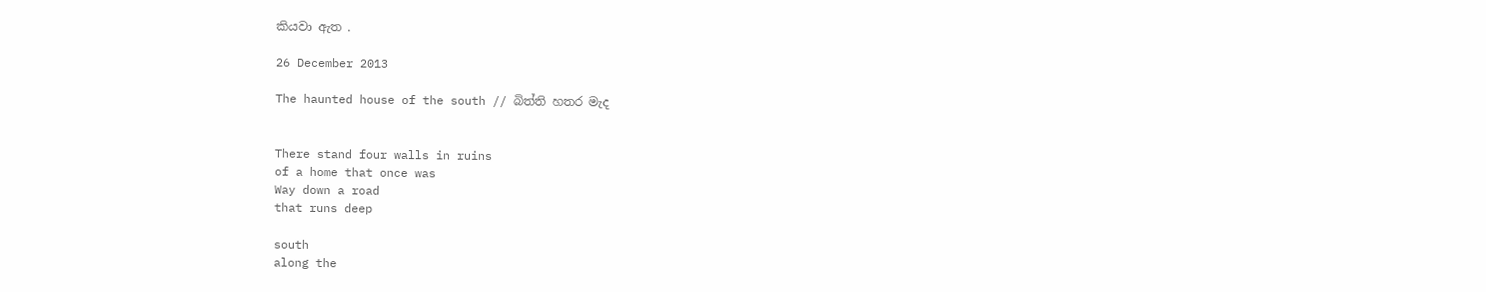කියවා ඇත .

26 December 2013

The haunted house of the south // බිත්ති හතර මැද


There stand four walls in ruins
of a home that once was
Way down a road
that runs deep

south
along the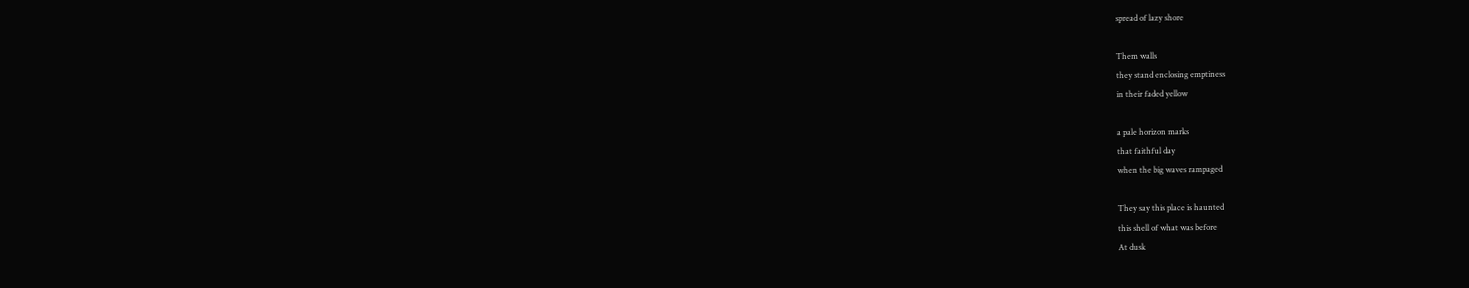spread of lazy shore

Them walls
they stand enclosing emptiness
in their faded yellow

a pale horizon marks
that faithful day
when the big waves rampaged

They say this place is haunted
this shell of what was before
At dusk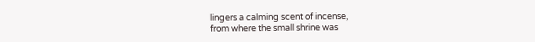lingers a calming scent of incense,
from where the small shrine was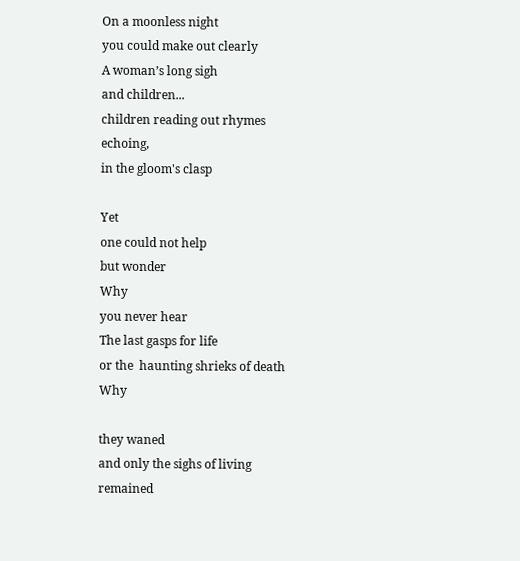On a moonless night
you could make out clearly
A woman’s long sigh
and children...
children reading out rhymes
echoing,
in the gloom's clasp

Yet
one could not help
but wonder
Why
you never hear
The last gasps for life
or the  haunting shrieks of death
Why

they waned
and only the sighs of living
remained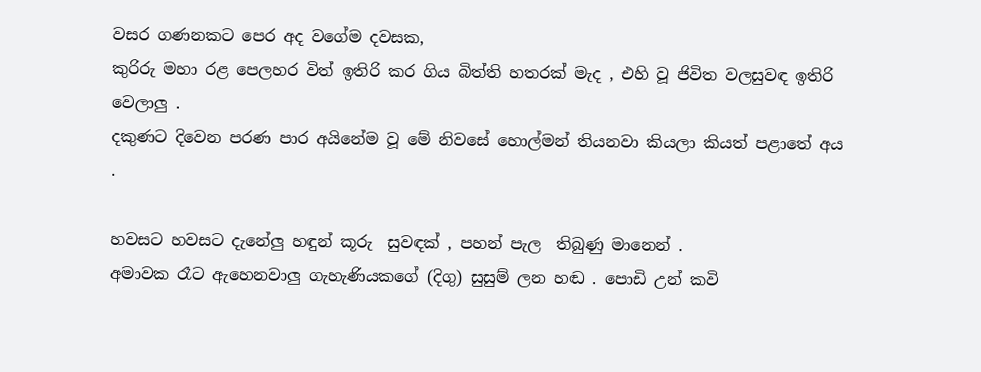වසර ගණනකට පෙ‍ර අද වගේම දවසක,
කුරිරු මහා රළ පෙලහර විත් ඉතිරි කර ගිය බිත්ති හතරක් මැද , එහි වූ ජිවිත වලසුවඳ ඉතිරි වෙලාලු .
දකුණට දිවෙන පරණ පාර අයිනේම වූ මේ නිවසේ හොල්මන් තියනවා කියලා කියත් පළාතේ අය .

හවසට හවසට දැනේලු හඳුන් කූරු  සුවඳක් , පහන් පැල  තිබුණු මානෙන් .
අමාවක රෑට ඇහෙනවාලු ගැහැණියකගේ (දිගු) සුසුම් ලන හඬ . පොඩි උන් කවි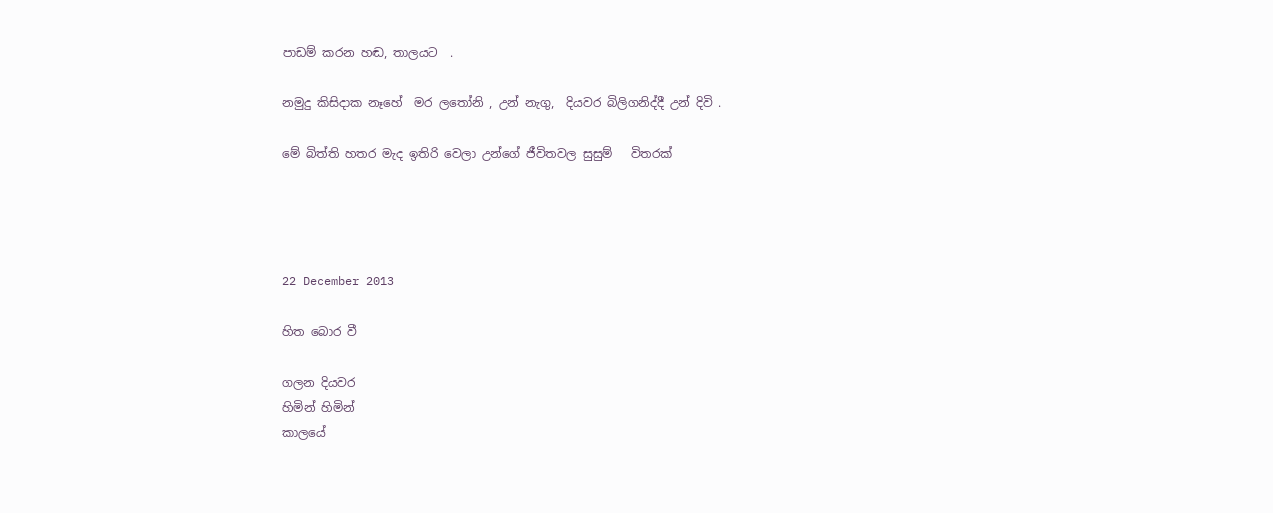පාඩම් කරන හඬ, තාලයට  .

නමුදු කිසිදාක නෑහේ  මර ලතෝනි , උන් නැගු,  දියවර බිලිගනිද්දී උන් දිවි .

මේ බිත්ති හතර මැද ඉතිරි වෙලා උන්ගේ ජීවිතවල සුසුම්   විතරක්




22 December 2013

හිත බොර වී

ගලන දියවර
හිමින් හිමින්
කාලයේ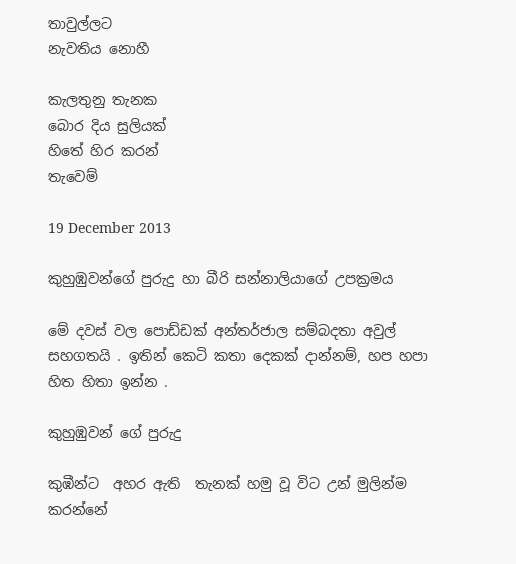තාවුල්ලට
නැවතිය නොහී

කැලතුනු තැනක
බොර දිය සුලියක්
හිතේ හිර කරන්
තැවෙම්

19 December 2013

කුහුඹුවන්ගේ පුරුදු හා බීරි සන්නාලියාගේ උපක්‍රමය

මේ දවස් වල පොඩ්ඩක් අන්තර්ජාල සම්බදතා අවුල් සහගතයි . ඉතින් කෙටි කතා දෙකක් දාන්නම්, හප හපා හිත හිතා ඉන්න .

කුහුඹුවන් ගේ පුරුදු

කුඹීන්ට  අහර ඇති  තැනක් හමු වූ විට උන් මුලින්ම කරන්නේ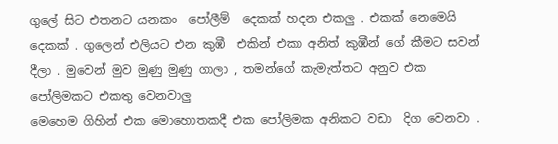ගුලේ සිට එතනට යනකං  පෝලීම්  දෙකක් හදන එකලු . එකක් නෙමෙයි දෙකක් . ගුලෙන් එලියට එන කුඹී  එකින් එකා අනිත් කුඹීන් ගේ කීමට සවන් දීලා . මුවෙන් මුව මුණු මුණු ගාලා , තමන්ගේ කැමැත්තට අනුව එක පෝලිමකට එකතු වෙනවාලු
මෙහෙම ගිහින් එක මොහොතකදී එක පෝලිමක අනිකට වඩා  දිග වෙනවා .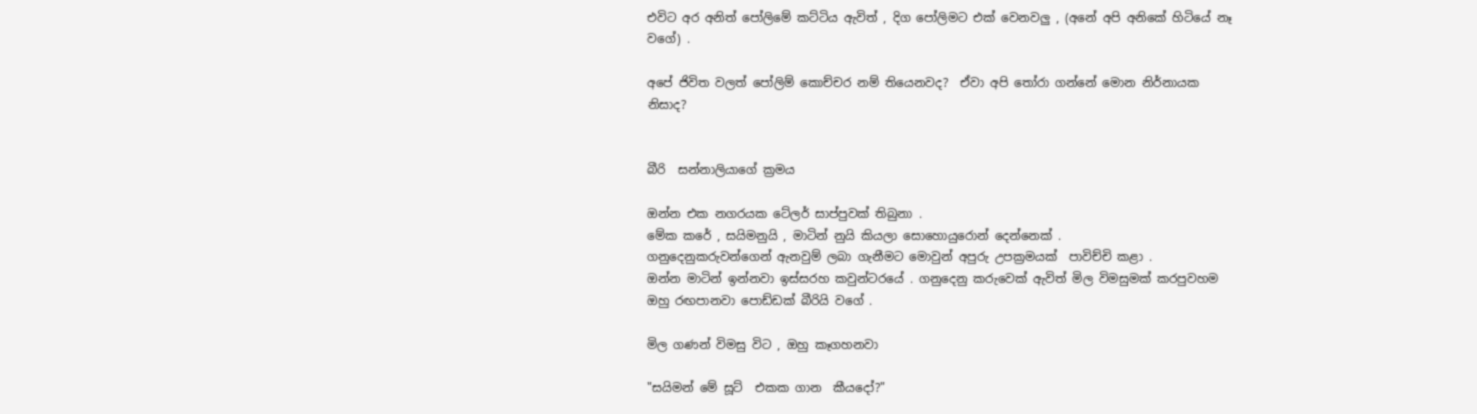එවිට අර අනිත් පෝලිමේ කට්ටිය ඇවිත් , දිග පෝලිමට එක් වෙනවලු , (අනේ අපි අනිකේ හිටියේ නෑ  වගේ) .

අපේ ජිවිත වලත් පෝලිම් කොච්චර නම් තියෙනවද?  ඒවා අපි තෝරා ගන්නේ මොන නිර්නායක නිසාද?


බීරි  සන්නාලියාගේ ක්‍රමය

ඔන්න එක නගරයක ටේලර් සාප්පුවක් තිබුනා .
මේක කරේ , සයිමනුයි , මාටින් නුයි කියලා සොහොයුරොන් දෙන්නෙක් .
ගනුදෙනුකරුවන්ගෙන් ඇනවුම් ලබා ගැනීමට මොවුන් අපුරු උපක්‍රමයක්‌  පාවිච්චි කළා .
ඔන්න මාටින් ඉන්නවා ඉස්සරහ කවුන්ටරයේ . ගනුදෙනු කරුවෙක් ඇවිත් මිල විමසුමක් කරපුවහම ඔහු රඟපානවා පොඩ්ඩක් බීරියි වගේ .

මිල ගණන් විමසු විට , ඔහු කෑගහනවා

"සයිමන් මේ සූට්  එකක ගාන  කීයදෝ?"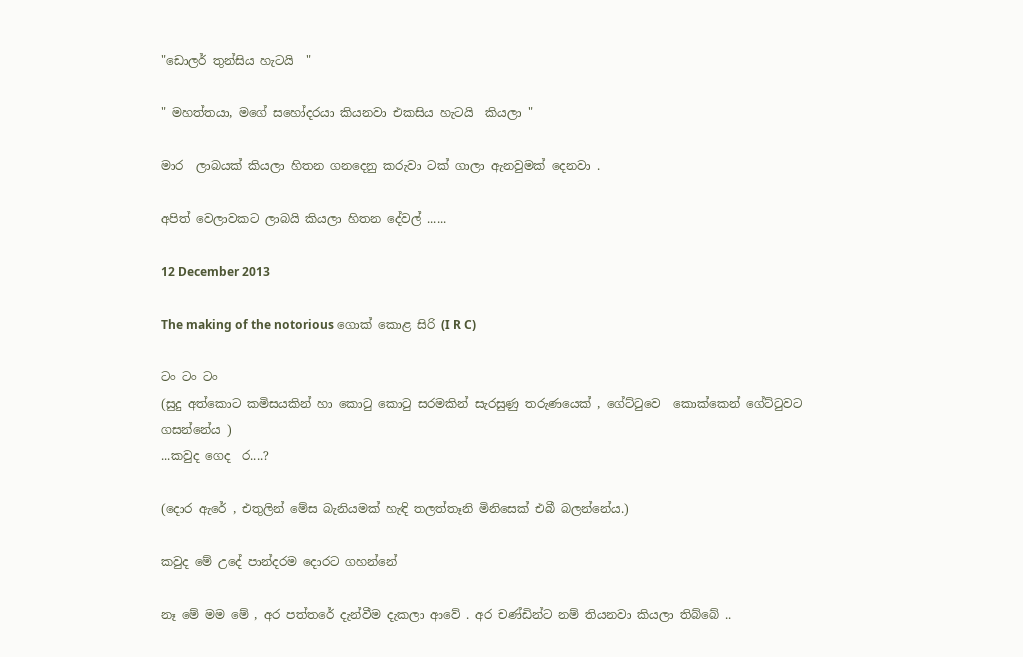"ඩොලර් තුන්සිය හැටයි  "

" මහත්ත‍යා, මගේ සහෝදරයා කියනවා එකසිය හැටයි  කියලා "

මාර  ලාබයක් කියලා හිතන ගනදෙනු කරුවා ටක් ගාලා ඇනවුමක් දෙනවා .

අපිත් වෙලාවකට ලාබයි කියලා හිතන දේවල් ......

12 December 2013

The making of the notorious ගොක් කොළ සිරි (I R C)

ටං ටං ටං
(සුදු අත්කොට කමිසයකින් හා කොටු කොටු සරමකින් සැරසුණු තරුණයෙක් , ගේට්ටුවෙ  කොක්කෙන් ගේට්ටුවට ගසන්නේය )
...කවුද ගෙද  ර....?

(දොර ඇරේ , එතුලින් මේස බැනියමක් හැඳි තලත්තෑනි මිනිසෙක් එබී බලන්නේය.)

කවුද මේ උදේ පාන්දරම දොරට ගහන්නේ

නෑ මේ මම මේ , අර පත්තරේ දැන්වීම දැකලා ආවේ . අර චණ්ඩින්ට නම් තියනවා කියලා තිබ්බේ ..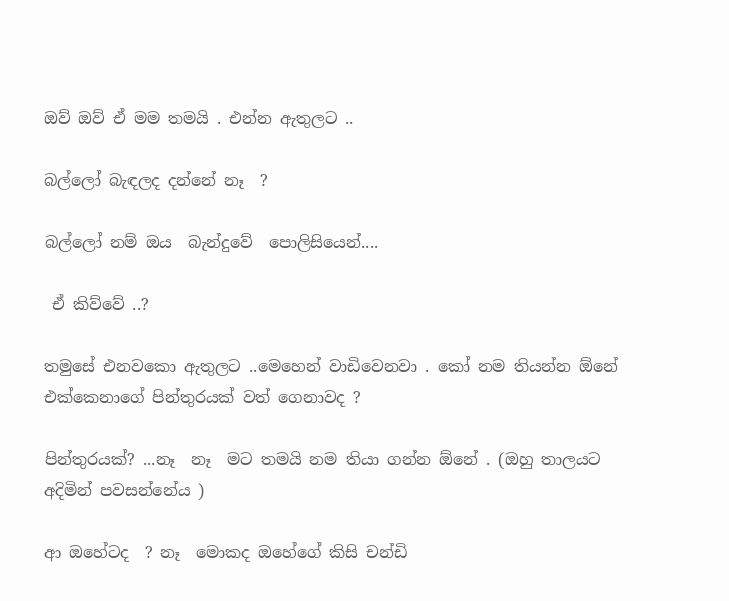ඔව් ඔව් ඒ මම තමයි . එන්න ඇතුලට ..

බල්ලෝ බැඳලද දන්නේ නෑ  ?

බල්ලෝ නම් ඔය  බැන්දුවේ  පොලිසියෙන්....

 ඒ කිව්වේ ..?

තමුසේ එනවකො ඇතුලට ..මෙහෙන් වාඩිවෙනවා . කෝ නම තියන්න ඕනේ එක්කෙනාගේ පින්තුරයක් වත් ගෙනාවද ?

පින්තුරයක්? ...නෑ  නෑ  මට තමයි නම තියා ගන්න ඕනේ . (ඔහු තාලයට අදිමින් පවසන්නේය )

ආ ඔහේටද  ? නෑ  මොකද ඔහේගේ කිසි චන්ඩි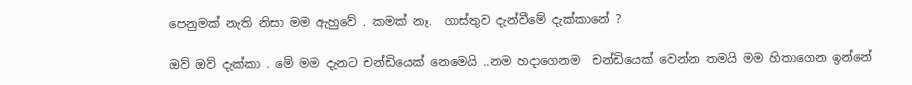පෙනුමක් නැති නිසා මම ඇහුවේ . කමක් නෑ.  ගාස්තුව දැන්වීමේ දැක්කානේ ?

ඔව් ඔව් දැක්කා . මේ මම දැනට චන්ඩියෙක් නෙමෙයි ..නම හදාගෙනම  චන්ඩියෙක් වෙන්න තමයි මම හිතාගෙන ඉන්නේ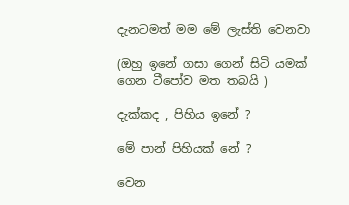දැනටමත් මම මේ ලැස්ති වෙනවා

(ඔහු ඉනේ ගසා ගෙන් සිටි යමක් ගෙන ටීපෝව මත තබයි )

දැක්කද , පිහිය ඉනේ ?

මේ පාන් පිහියක් නේ ?

වෙන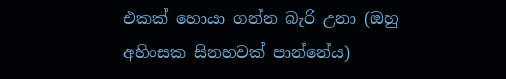එකක් හොයා ගන්න බැරි උනා (ඔහු අහිංසක සිනහවක් පාන්නේය)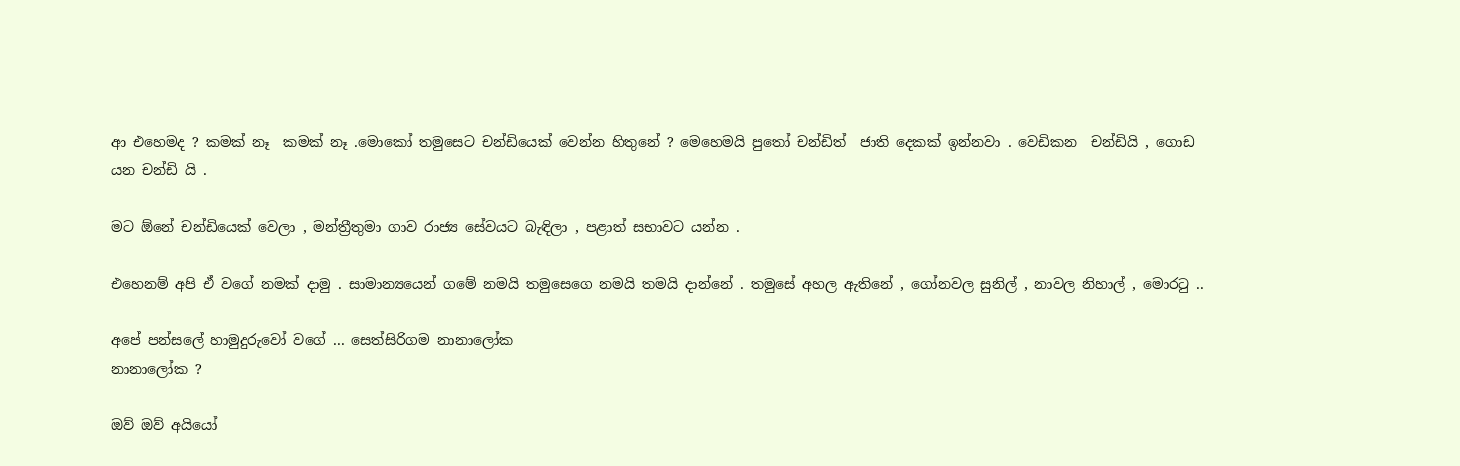ආ එහෙමද ? කමක් නෑ  කමක් නෑ .මොකෝ තමුසෙට චන්ඩියෙක් වෙන්න හිතුනේ ? මෙහෙමයි පුතෝ චන්ඩිත්  ජාති දෙකක් ඉන්නවා . වෙඩිකන  චන්ඩියි , ගොඩ යන චන්ඩි යි .

මට ඕනේ චන්ඩියෙක් වෙලා , මන්ත්‍රීතුමා ගාව රාජ්‍ය සේවයට බැඳිලා , පළාත් සභාවට යන්න .

එහෙනම් අපි ඒ වගේ නමක් දාමු . සාමාන්‍යයෙන් ගමේ නමයි තමුසෙගෙ නමයි තමයි දාන්නේ . තමුසේ අහල ඇතිනේ , ගෝනවල සුනිල් , නාවල නිහාල් , මොරටු ..

අපේ පන්සලේ හාමුදුරුවෝ වගේ ... සෙත්සිරිගම නානාලෝක
නානාලෝක ?

ඔව් ඔව් අයියෝ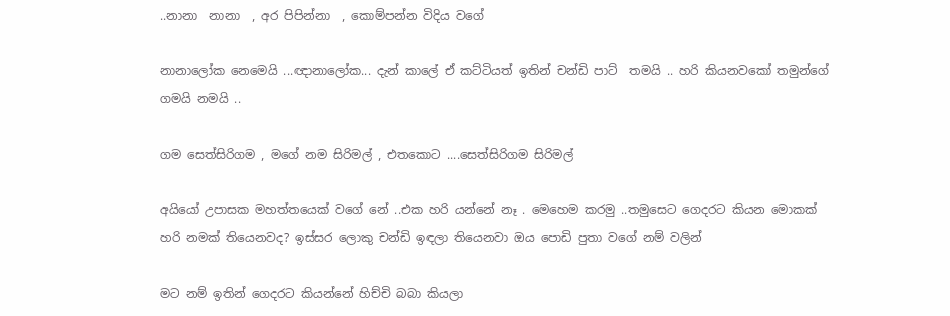..නානා  නානා  , අර පිපින්නා  , කොම්පන්න විදිය වගේ

නානාලෝක නෙමෙයි ...ඥානාලෝක... දැන් කාලේ ඒ කට්ටියත් ඉතින් චන්ඩි පාට්  තමයි .. හරි කියනවකෝ තමුන්ගේ ගමයි නමයි ..

ගම සෙත්සිරිගම , මගේ නම සිරිමල් , එතකොට ....සෙත්සිරිගම සිරිමල්

අයියෝ උපාසක මහත්තයෙක් වගේ නේ ..එක හරි යන්නේ නෑ . මෙහෙම කරමු ..තමුසෙට ගෙදරට කියන මොකක් හරි නමක් තියෙනවද? ඉස්සර ලොකු චන්ඩි ඉඳලා තියෙනවා ඔය පොඩි පුතා වගේ නම් වලින්

මට නම් ඉතින් ගෙදරට කියන්නේ හිච්චි බබා කියලා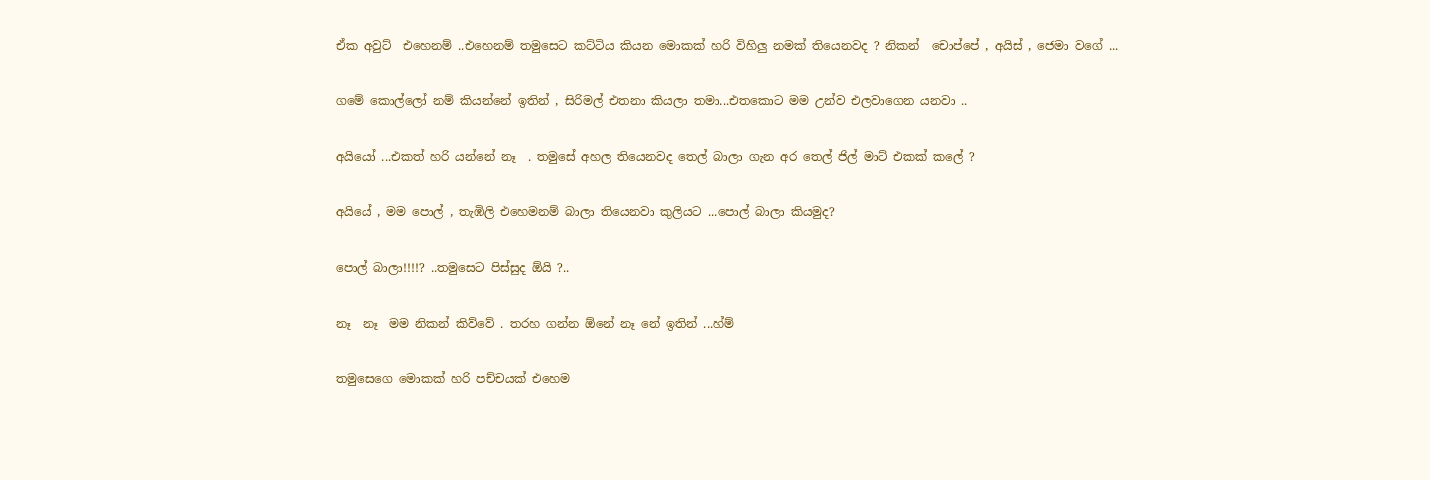ඒක අවුට්  එහෙනම් ..එහෙනම් තමුසෙට කට්ටිය කියන මොකක් හරි විහිලු නමක් තියෙනවද ? නිකන්  චොප්පේ , අයිස් , ජෙමා වගේ ...

ගමේ කොල්ලෝ නම් කියන්නේ ඉතින් , සිරිමල් එතනා කියලා තමා...එතකොට මම උන්ව එලවාගෙන යනවා ..

අයියෝ ...එකත් හරි යන්නේ නෑ  . තමුසේ අහල තියෙනවද තෙල් බාලා ගැන අර තෙල් ජිල් මාට් එකක් කලේ ?

අයියේ , මම පොල් , තැඹිලි එහෙමනම් බාලා තියෙනවා කුලියට ...පොල් බාලා කියමුද?

පොල් බාලා!!!!? ..තමුසෙට පිස්සුද ඕයි ?..

නෑ  නෑ  මම නිකන් කිව්වේ . තරහ ගන්න ඕනේ නෑ නේ ඉතින් ...හ්ම්

තමුසෙගෙ මොකක් හරි පච්චයක් එහෙම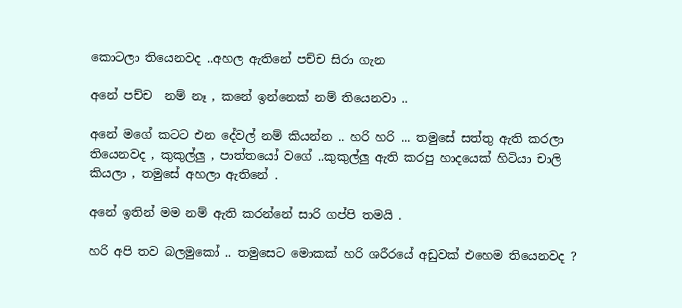කොටලා තියෙනවද ..අහල ඇතිනේ පච්ච සිරා ගැන

අනේ පච්ච  නම් නෑ , කනේ ඉන්නෙක් නම් තියෙනවා ..

අනේ මගේ කටට එන දේවල් නම් කියන්න .. හරි හරි ... තමුසේ සත්තු ඇති කරලා තියෙනවද , කුකුල්ලු , පාත්තයෝ වගේ ..කුකුල්ලු ඇති කරපු හාදයෙක් හිටියා චාලි කියලා , තමුසේ අහලා ඇතිනේ .

අනේ ඉතින් මම නම් ඇති කරන්නේ සාරි ගප්පි තමයි .

හරි අපි තව බලමුකෝ .. තමුසෙට මොකක් හරි ශරීරයේ අඩුවක් එහෙම තියෙනවද ?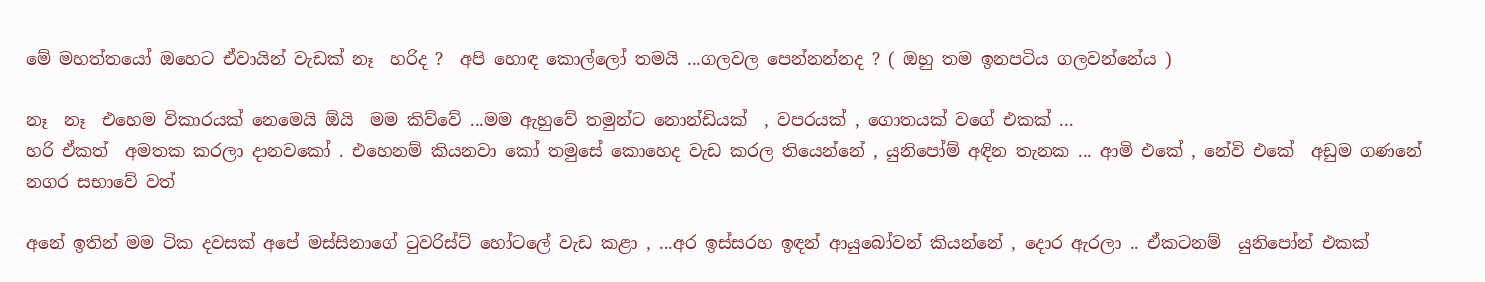මේ මහත්තයෝ ඔහෙට ඒවායින් වැඩක් නෑ  හරිද ?  අපි හොඳ කොල්ලෝ තමයි ...ගලවල පෙන්නන්නද ? ( ඔහු තම ඉනපටිය ගලවන්නේය )

නෑ  නෑ  එහෙම විකාරයක් නෙමෙයි ඕයි  මම කිව්වේ ...මම ඇහුවේ තමුන්ට නොන්ඩියක්  , වපරයක් , ගොතයක් වගේ එකක් ...
හරි ඒකත්  අමතක කරලා දානවකෝ . එහෙනම් කියනවා කෝ තමුසේ කොහෙද වැඩ කරල තියෙන්නේ , යුනිපෝම් අඳින තැනක ... ආමි එකේ , නේවි එකේ  අඩුම ගණනේ නගර සභාවේ වත්

අනේ ඉතින් මම ටික දවසක් අපේ මස්සිනාගේ ටුවරිස්ට් හෝටලේ වැඩ කළා , ...අර ඉස්සරහ ඉඳන් ආයුබෝවන් කියන්නේ , දොර ඇරලා .. ඒකටනම්  යුනිපෝන් එකක්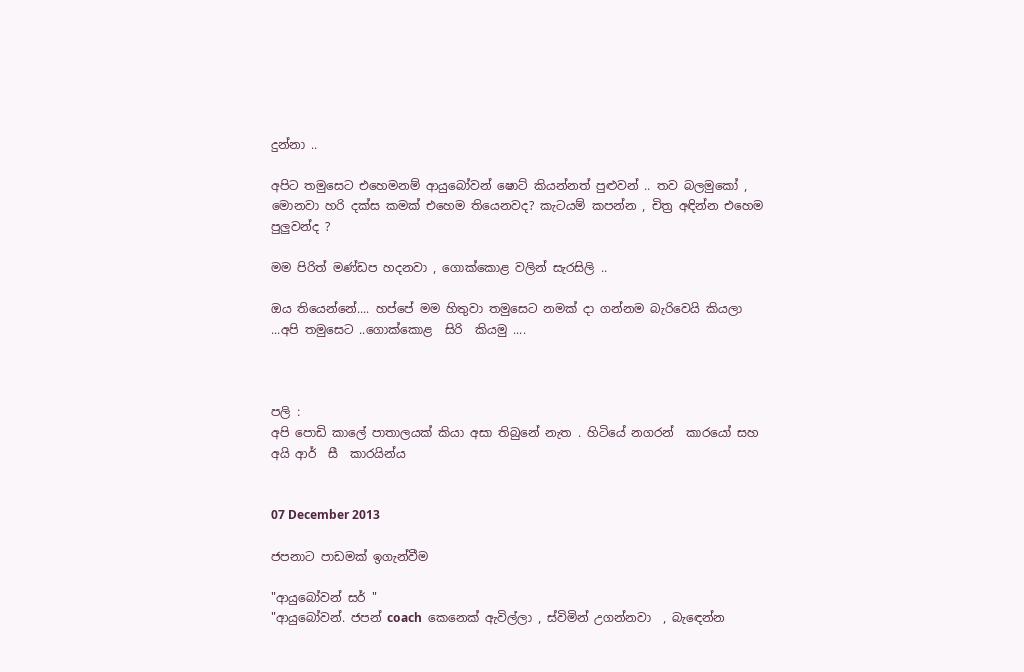දුන්නා ..

අපිට තමුසෙට එහෙමනම් ආයුබෝවන් ෂොට් කියන්නත් පුළුවන් .. තව බලමුකෝ ,
මොනවා හරි දක්ස කමක් එහෙම තියෙනවද? කැටයම් කපන්න , චිත්‍ර අඳින්න එහෙම පුලුවන්ද ?

මම පිරිත් මණ්ඩප හදනවා , ගොක්කොළ වලින් සැරසිලි ..

ඔය තියෙන්නේ.... හප්පේ මම හිතුවා තමුසෙට නමක් දා ගන්නම බැරිවෙයි කියලා ...අපි තමුසෙට ..ගොක්කොළ  සිරි  කියමු ....



පලි :
අපි පොඩි කාලේ පාතාලයක් කියා අසා තිබුනේ නැත . හිටියේ නගරන්  කාරයෝ සහ අයි ආර්  සී  කාරයින්ය


07 December 2013

ජපනාට පාඩමක් ඉගැන්වීම

"ආයුබෝවන් සර් "
"ආයුබෝවන්. ජපන් coach  කෙනෙක් ඇවිල්ලා , ස්විමින් උගන්නවා  , බැඳෙන්න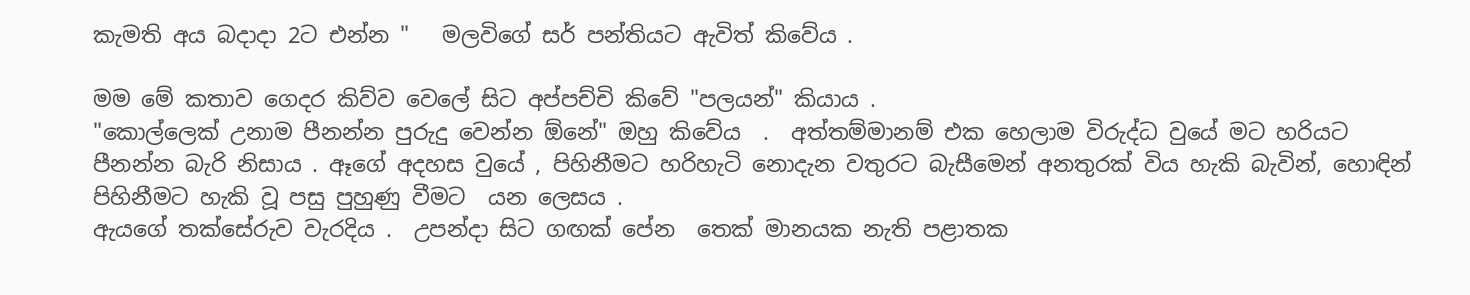කැමති අය බදාදා 2ට එන්න "   මලවිගේ සර් පන්තියට ඇවිත් කිවේය .

මම මේ කතාව ගෙදර කිව්ව වෙලේ සිට අප්පච්චි කිවේ "පලයන්" කියාය .
"කොල්ලෙක් උනාම පීනන්න පුරුදු වෙන්න ඕනේ" ඔහු කිවේය  .  අත්තම්මානම් එක හෙලාම විරුද්ධ වුයේ මට හරියට පීනන්න බැරි නිසාය . ඈගේ අදහස වුයේ , පිහිනීමට හරිහැටි නොදැන වතුරට බැසීමෙන් අනතුරක් විය හැකි බැවින්, හොඳින් පිහිනීමට හැකි වූ පසු පුහුණු වීමට  යන ලෙසය .
ඇයගේ තක්සේරුව වැරදිය .  උපන්දා සිට ගඟක් පේන  තෙක් මානයක නැති පළාතක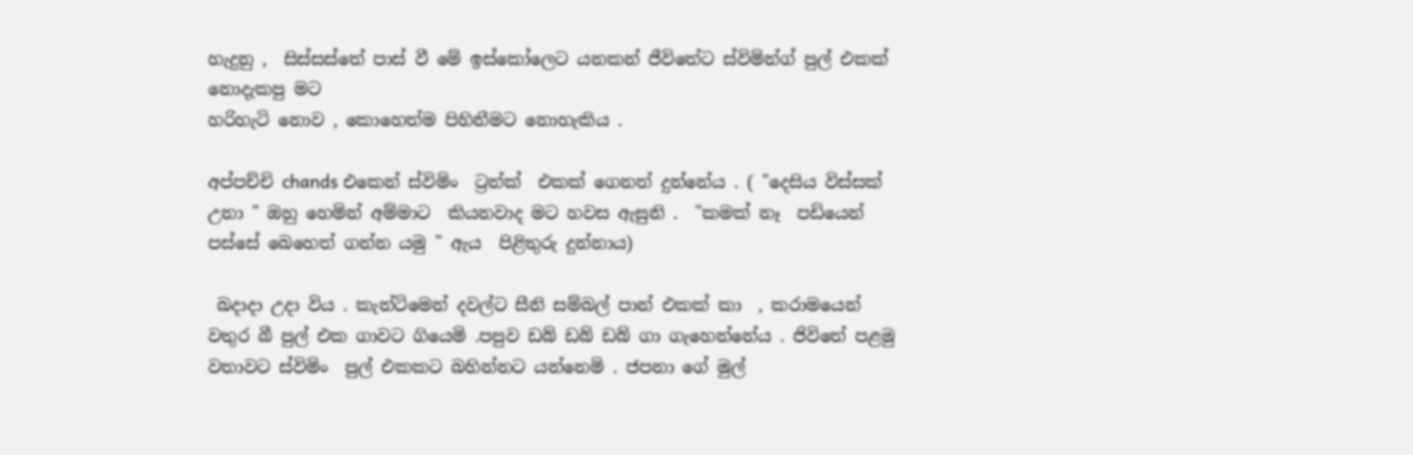හැදුනු ,  සිස්සස්තේ පාස් වී මේ ඉස්කෝලෙට යනකන් ජීවිතේට ස්විමින්ග් පුල් එකක් නොදැකපු මට
හරිහැටි නොව , කොහෙත්ම පිහිනීමට නොහැකිය .

අප්පච්චි chands එකෙන් ස්විමිං  ට්‍රන්ක්  එකක් ගෙනත් දුන්නේය . ( "දෙසිය විස්සක් උනා " ඔහු හෙමින් අම්මාට  කියනවාද මට හවස ඇසුනි .  "කමක් නෑ  පඩියෙන් පස්සේ බෙහෙත් ගන්න යමු " ඇය  පිළිතුරු දුන්නාය)

 බදාදා උදා විය . කැන්ටිමෙන් දවල්ට සීනි සම්බල් පාන් එකක් කා  , කරාමයෙන් වතුර බී පුල් එක ගාවට ගියෙමි .පපුව ඩබ් ඩබ් ඩබ් ගා ගැහෙන්නේය . ජිවිතේ පළමු වතාවට ස්විමිං  පුල් එකකට බහින්නට යන්නෙමි . ජපනා ගේ මුල්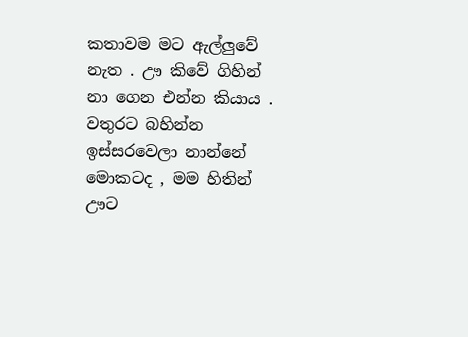කතාවම මට ඇල්ලුවේ නැත . ඌ කිවේ ගිහින් නා ගෙන එන්න කියාය . වතුරට බහින්න ඉස්සරවෙලා නාන්නේ මොකටද , මම හිතින් ඌට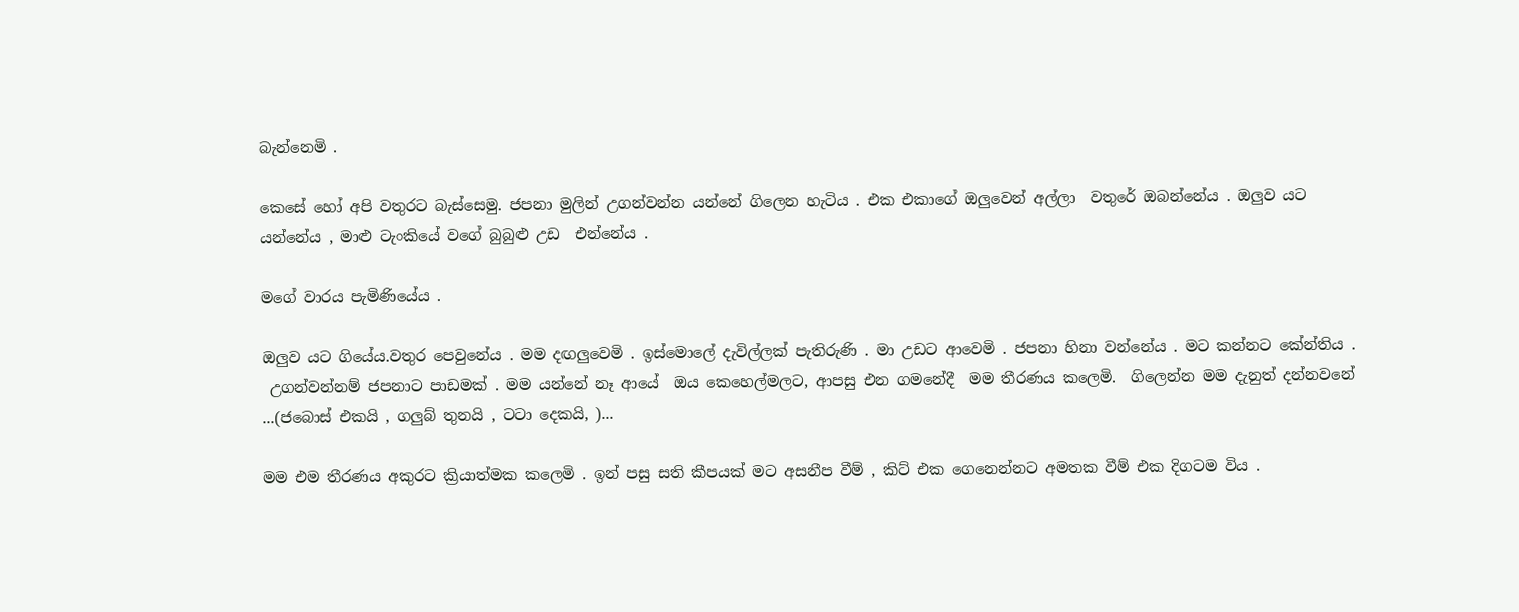බැන්නෙමි .

කෙසේ හෝ අපි වතුරට බැස්සෙමු. ජපනා මුලින් උගන්වන්න යන්නේ ගිලෙන හැටිය . එක එකාගේ ඔලුවෙන් අල්ලා  වතුරේ ඔබන්නේය . ඔලුව යට  යන්නේය , මාළු ටැංකියේ වගේ බුබුළු උඩ  එන්නේය .

මගේ වාරය පැමිණියේය .

ඔලුව යට ගියේය.වතුර පෙවුනේය . මම දඟලුවෙමි . ඉස්මොලේ දැවිල්ලක් පැතිරුණි . මා උඩට ආවෙමි . ජපනා හිනා වන්නේය . මට කන්නට කේන්තිය .
 උගන්වන්නම් ජපනාට පාඩමක් . මම යන්නේ නෑ ආයේ  ඔය කෙහෙල්මලට, ආපසු එන ගමනේදී  මම තීරණය කලෙමි.  ගිලෙන්න මම දැනුත් දන්නවනේ ...(ජබොස් එකයි , ගලුබ් තුනයි , ටටා දෙකයි, )...

මම එම තීරණය අකුරට ක්‍රියාත්මක කලෙමි . ඉන් පසු සති කීපයක් මට අසනීප වීම් , කිට් එක ගෙනෙන්නට අමතක වීම් එක දිගටම විය .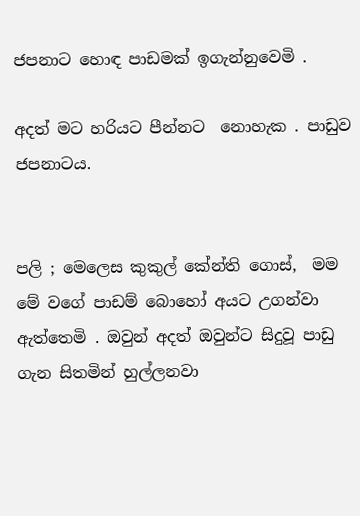ජපනාට හොඳ පාඩමක් ඉගැන්නුවෙමි .

අදත් මට හරියට පීන්නට  නොහැක . පාඩුව ජපනාටය.


පලි ; මෙලෙස කුකුල් කේන්ති ගොස්,  මම මේ වගේ පාඩම් බොහෝ අයට උගන්වා ඇත්තෙමි . ඔවුන් අදත් ඔවුන්ට සිදුවූ පාඩු ගැන සිතමින් හුල්ලනවා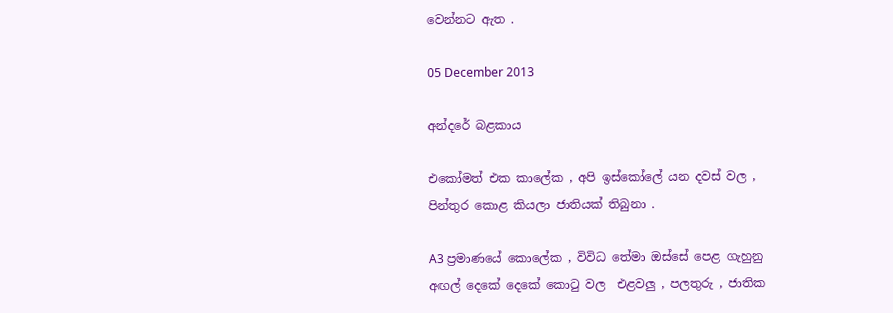වෙන්නට ඇත .

05 December 2013

අන්දරේ බළකාය

එකෝමත් එක කාලේක , අපි ඉස්කෝලේ යන දවස් වල , පින්තුර කොළ කියලා ජාතියක් තිබුනා .

A3 ප්‍රමාණයේ කොලේක , විවිධ තේමා ඔස්සේ පෙළ ගැහුනු අඟල් දෙකේ දෙකේ කොටු වල  එළවලු , පලතුරු , ජාතික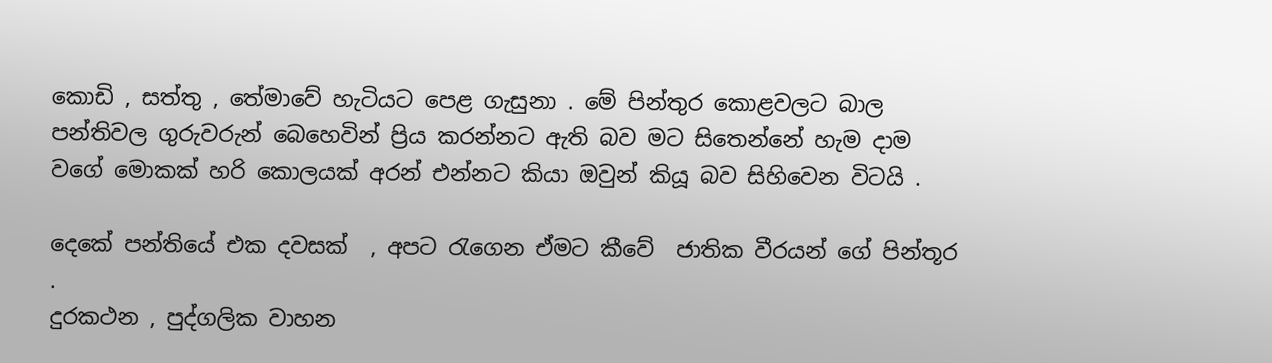කොඩි , සත්තු , තේමාවේ හැටියට පෙළ ගැසුනා . මේ පින්තුර කොළවලට බාල පන්තිවල ගුරුවරුන් බෙහෙවින් ප්‍රිය කරන්නට ඇති බව මට සිතෙන්නේ හැම දාම වගේ මොකක් හරි කොලයක් අරන් එන්නට කියා ඔවුන් කියූ බව සිහිවෙන විටයි .

දෙකේ පන්තියේ එක දවසක්  , අපට රැගෙන ඒමට කීවේ  ජාතික වීරයන් ගේ පින්තූර .
දුරකථන , පුද්ගලික වාහන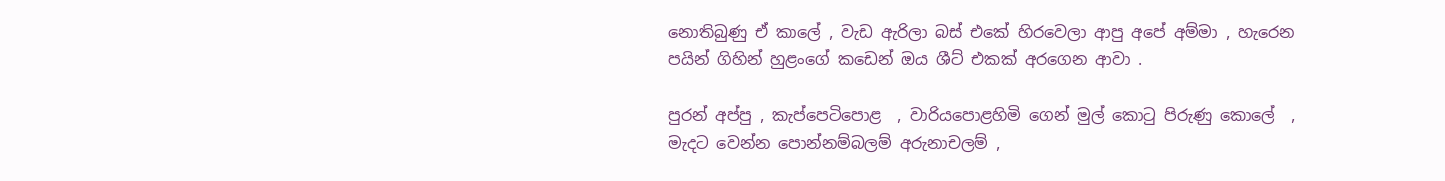නොතිබුණු ඒ කාලේ , වැඩ ඇරිලා බස් එකේ හිරවෙලා ආපු අපේ අම්මා , හැරෙන පයින් ගිහින් හුළංගේ කඩෙන් ඔය ශීට් එකක් අරගෙන ආවා .

පුරන් අප්පු , කැප්පෙටිපොළ  , වාරියපොළහිමි ගෙන් මුල් කොටු පිරුණු කොලේ  , මැදට වෙන්න පොන්නම්බලම් අරුනාචලම් ,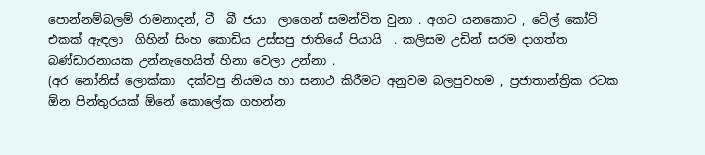පොන්නම්බලම් රාමනාදන්, ටී  බී ජයා  ලාගෙන් සමන්විත වුනා . අගට යනකොට , ටේල් කෝට්  එකක් ඇඳලා  ගිහින් සිංහ කොඩිය උස්සපු ජාතියේ පියායි  . කලිසම උඩින් සරම දාගත්ත බණ්ඩාරනායක උන්නැහෙයිත් හිනා වෙලා උන්නා .
(අර නෝනිස් ලොක්කා  දක්වපු නියමය හා සනාථ කිරීමට අනුවම බලපුවහම , ප්‍රජාතාන්ත්‍රික රටක ඕන පින්තුරයක් ඕනේ කොලේක ගහන්න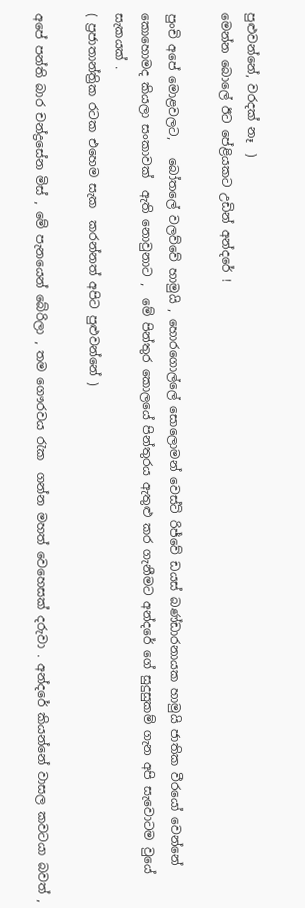පුළුවන්නේ, වරදක් නෑ  )
මෙන්න බොලේ ඊට පේළියකට උඩින් අන්දරේ !

පුංචි අපේ මොළවලට,   බෝතලේ වලව්වේ හාමුයි , හොරගොල්ලේ සොලොමන් වෙස්ට් රිජ්වේ ඩයස් බණ්ඩාරනායක හාමුයි ජාතික වීරයෝ වෙන්නේ කොහොමද කියලා සංකාවක්  ඇති නොවුනාට ,  මේ පින්තුර කොලයේ පින්තුරය ඇතුළු කර ගැනීමට අන්දරේ ගේ සුදුසුකම් ගැන අපි සැවොටම වුයේ සැකයක් .
( ප්‍රජාතාන්ත්‍රික රටක එහෙම සැක  කරන්නත් අපිට පුළුවන්නේ )

අපේ පන්ති බාර චන්ද්‍රසේන මිස් , මේ පැනයෙන් බේරිලා , තම ගෞරවය රැක  ගන්න මහත් වෙහෙසක් දරුවා . අන්දරේ කියන්නේ වාසල කවටයා බවත් ,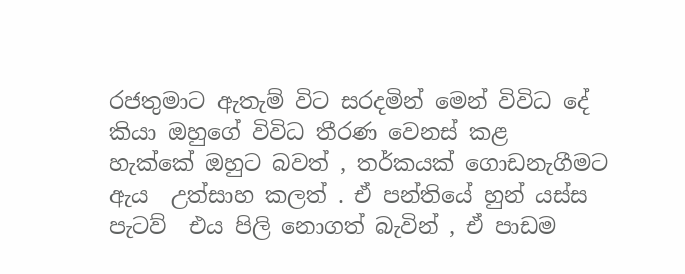රජතුමාට ඇතැම් විට සරදමින් මෙන් විවිධ දේ කියා ඔහුගේ විවිධ තීරණ වෙනස් කළ  හැක්කේ ඔහුට බවත් , තර්කයක් ගොඩනැගීමට ඇය  උත්සාහ කලත් . ඒ පන්තියේ හුන් යස්ස පැටව්  එය පිලි නොගත් බැවින් , ඒ පාඩම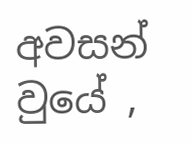අවසන් වුයේ ,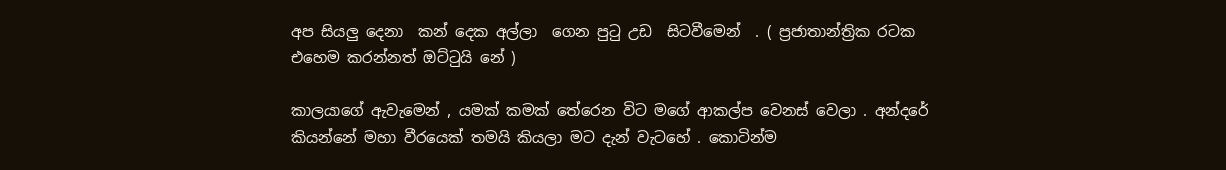අප සියලු දෙනා  කන් දෙක අල්ලා  ගෙන පුටු උඩ  සිටවීමෙන්  . ( ප්‍රජාතාන්ත්‍රික රටක එහෙම කරන්නත් ඔට්ටුයි නේ )

කාලයාගේ ඇවැමෙන් , යමක් කමක් තේරෙන විට මගේ ආකල්ප වෙනස් වෙලා . අන්දරේ කියන්නේ මහා වීරයෙක් තමයි කියලා මට දැන් වැටහේ . කොටින්ම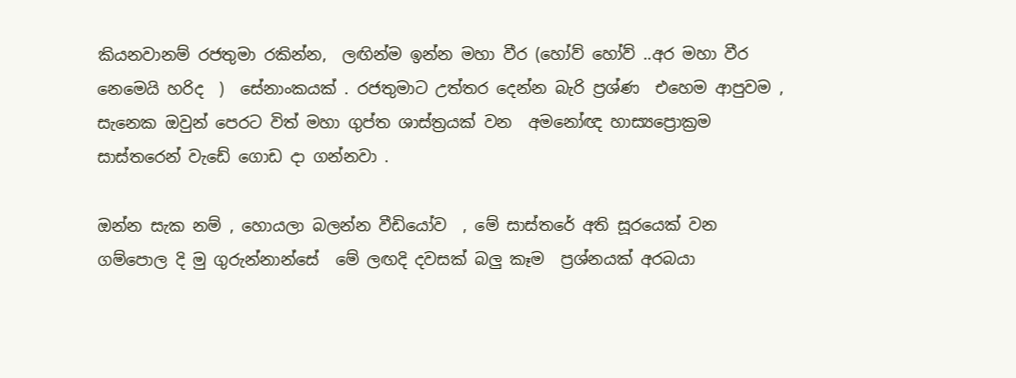කියනවානම් රජතුමා රකින්න,  ලඟින්ම ඉන්න මහා වීර (හෝව් හෝව් ..අර මහා වීර නෙමෙයි හරිද  )  සේනාංකයක් . රජතුමාට උත්තර දෙන්න බැරි ප්‍රශ්ණ  එහෙම ආපුවම , සැනෙක ඔවුන් පෙරට විත් මහා ගුප්ත ශාස්ත්‍රයක් වන  අමනෝඥ හාස්‍යප්‍රොක්‍රම සාස්තරෙන් වැඩේ ගොඩ දා ගන්නවා .

ඔන්න සැක නම් , හොයලා බලන්න වීඩියෝව  , මේ සාස්තරේ අති සූරයෙක් වන ගම්පොල දි මු ගුරුන්නාන්සේ  මේ ලඟදි දවසක් බලු කෑම  ප්‍රශ්නයක් අරබයා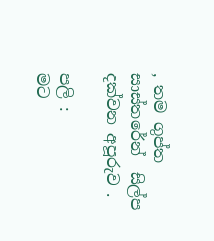, තම ගුප්ත සාස්තරේන්  සිල්ප  දක්වන අපූරුව .

පලි :
මට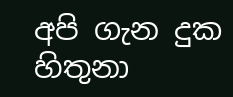අපි ගැන දුක හිතුනා